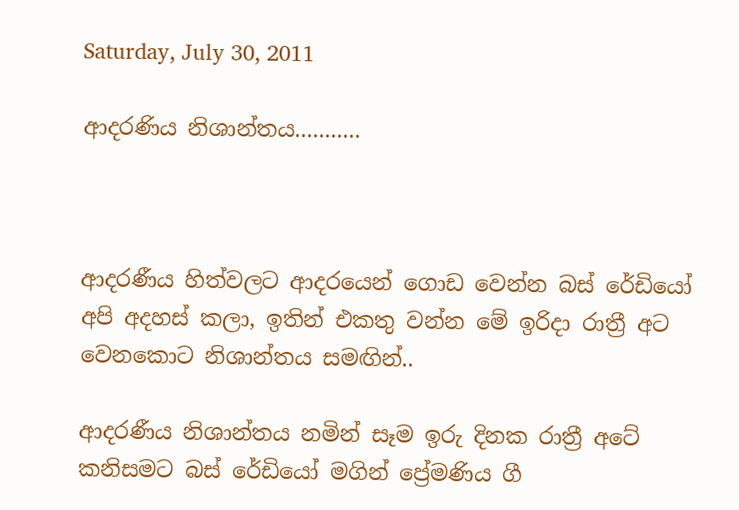Saturday, July 30, 2011

ආදරණිය නිශාන්තය...........



ආදරණීය හිත්වලට ආදරයෙන් ගොඩ වෙන්න බස් රේඩියෝ අපි අදහස් කලා, ඉතින් එකතු වන්න මේ ඉරිදා රාත්‍රී අට වෙනකොට නිශාන්තය සමඟින්..

ආදරණීය නිශාන්තය නමින් සෑම ඉරු දිනක රාත්‍රී අටේ කනිසමට බස් රේඩියෝ මගින් ප්‍රේමණිය ගී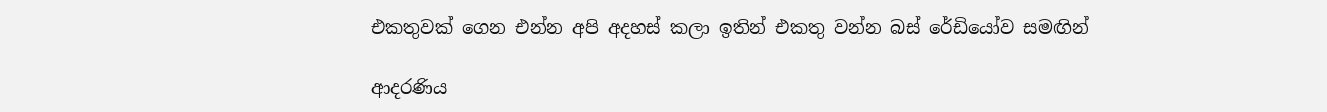එකතුවක් ගෙන එන්න අපි අදහස් කලා‍ ඉතින් එකතු වන්න බස් රේඩියෝව සමඟින්

ආදරණිය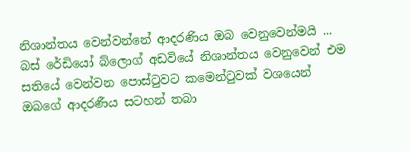නිශාන්තය වෙන්වන්නේ ආදරණිය ඔබ වෙනුවෙන්මයි ...  බස් රේඩියෝ බ්ලොග් අඩවියේ නිශාන්තය වෙනුවෙන් එම සතියේ වෙන්වන පොස්ටුවට කමෙන්ටුවක් වශයෙන් ඔබගේ ආදරණීය සටහන් තබා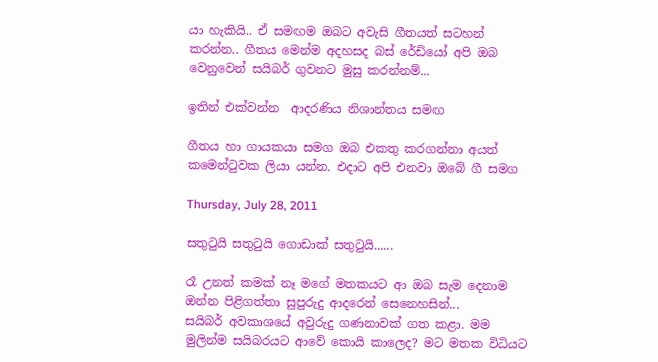යා හැකියි.. ඒ සමඟම ඔබට අවැසි ගීතයත් සටහන් කරන්න.. ගීතය මෙන්ම අදහසද බස් රේඩියෝ අපි ඔබ වෙනුවෙන් සයිබර් ගුවනට මුසු කරන්නම්...

ඉතින් එක්වන්න  ආදරණිය නිශාන්තය සමඟ

ගීතය හා ගායකයා සමග ඔබ එකතු කරගන්නා අයත් කමෙන්ටුවක ලියා යන්න. එදාට අපි එනවා ඔබේ ගී සමග

Thursday, July 28, 2011

සතුටුයි සතුටුයි ගොඩාක් සතුටුයි......

රෑ උනත් කමක් නෑ මගේ මතකයට ආ ඔබ සැම දෙනාම ඔන්න පිළිගත්තා සුපුරුදු ආදරෙන් සෙනෙහසින්...
සයිබර් අවකාශයේ අවුරුදු ගණනාවක් ගත කළා. මම මුලින්ම සයිබරයට ආවේ කොයි කාලෙද? මට මතක විධියට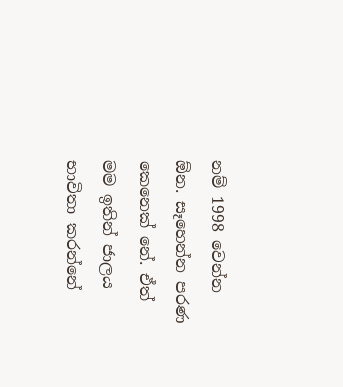නම් 1998 වෙන්න ඕන. සෑහෙන්න පරණ කෙනෙක් නේ. ඒත් මම ඉතින් ජාලය භාවිතා කරන්නේ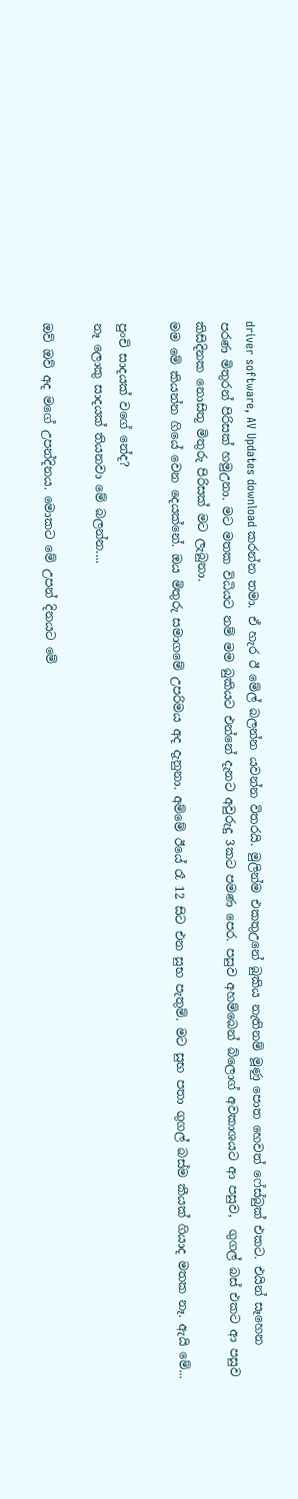driver software, AV Updates download කරන්න තමා. ඒ හැර ඊ මේල් බලන්න යවන්න විතරයි. මුලින්ම එකතුඋනේ බුකිය නැතිනම් මූණු පොත හෙවත් ෆේස්බුක් එකට. එයින් සෑහෙන පරණ මිතුරන් පිරිසක් හමුඋනා. මට මතක විධියට නම් මම බුකියට එන්නේ දැනට අවුරුදු 3කට පමණ පෙර. පසුව අහම්බෙන් බ්ලොග් අවකාශයට ආ පසුව,  ගුගල් බස් එකට ආ පසුව කිසිදිනක නොසිතූ මිතුරු පිරිසක් මට ලැබුනා.
මම මේ කියන්න ගියේ වෙන දෙයක්නේ. ඔය මිතුරු සමාගමේ උපරිමය අද දැනුනා. අම්මේ ඊයේ රෑ 12 සිට එන සුභ පැතුම්. මට සුභ පතා ගුගල් බස්ම කීයක් ගියාද මතක නෑ. ඇයි මේ...

පුංචි සාදයක් වගේ නේද?
නෑ ලොකු සාදයක් තියනවා මේ බලන්න....

ඔව් ඔව් අද මගේ උපන්දිනය. මොකට මේ උපන් දිනයට මේ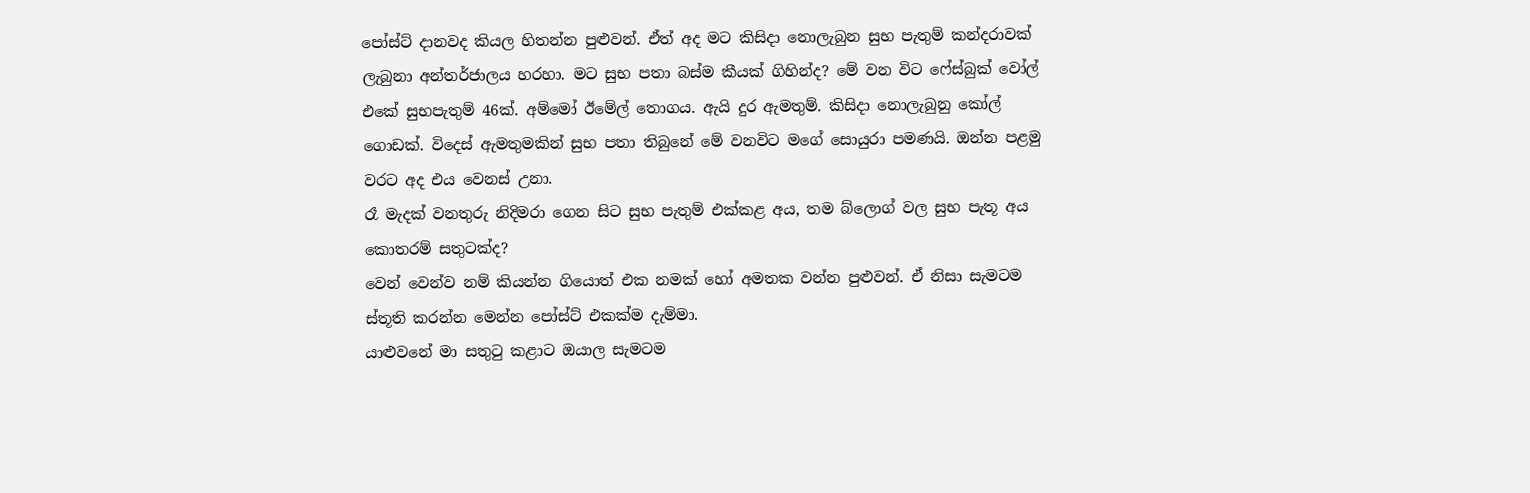පෝස්ට් දානවද කියල හිතන්න පුළුවන්. ඒත් අද මට කිසිදා නොලැබුන සුභ පැතුම් කන්දරාවක් ලැබුනා අන්තර්ජාලය හරහා. මට සුභ පතා බස්ම කීයක් ගිහින්ද? මේ වන විට ෆේස්බුක් වෝල් එකේ සුභපැතුම් 46ක්. අම්මෝ ඊමේල් තොගය. ඇයි දුර ඇමතුම්. කිසිදා නොලැබුනු කෝල් ගොඩක්. විදෙස් ඇමතුමකින් සුභ පතා තිබුනේ මේ වනවිට මගේ සොයුරා පමණයි. ඔන්න පළමු වරට අද එය වෙනස් උනා.
රෑ මැදක් වනතුරු නිදිමරා ගෙන සිට සුභ පැතුම් එක්කළ අය, තම බ්ලොග් වල සුභ පැතූ අය කොතරම් සතුටක්ද?
වෙන් වෙන්ව නම් කියන්න ගියොත් එක නමක් හෝ අමතක වන්න පුළුවන්. ඒ නිසා සැමටම ස්තූති කරන්න මෙන්න පෝස්ට් එකක්ම දැම්මා.
යාළුවනේ මා සතුටු කළාට ඔයාල සැමටම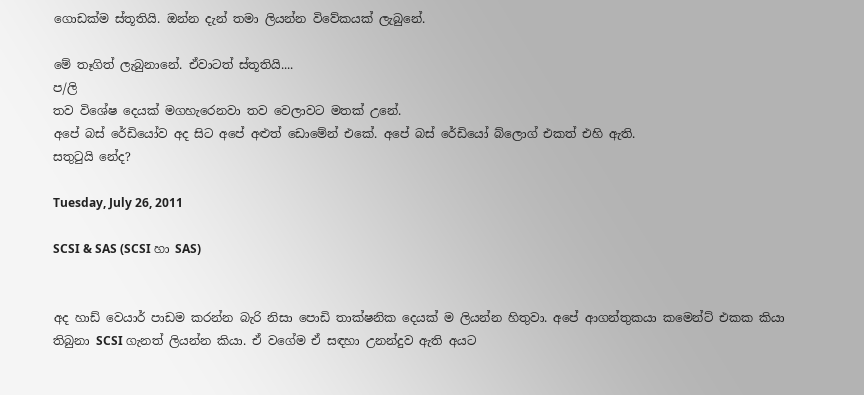ගොඩක්ම ස්තූතියි. ඔන්න දැන් තමා ලියන්න විවේකයක් ලැබුනේ.

මේ තෑගිත් ලැබුනානේ. ඒවාටත් ස්තූතියි....
ප/ලි
තව විශේෂ දෙයක් මගහැරෙනවා තව වෙලාවට මතක් උනේ.
අපේ බස් රේඩියෝව අද සිට අපේ අළුත් ඩොමේන් එකේ. අපේ බස් රේඩියෝ බ්ලොග් එකත් එහි ඇති.
සතුටුයි නේද?

Tuesday, July 26, 2011

SCSI & SAS (SCSI හා SAS)


අද හාඩ් වෙයාර් පාඩම කරන්න බැරි නිසා පොඩි තාක්ෂනික දෙයක් ම ලියන්න හිතුවා. අපේ ආගන්තුකයා කමෙන්ට් එකක කියා තිබුනා SCSI ගැනත් ලියන්න කියා. ඒ වගේම ඒ සඳහා උනන්දුව ඇති අයට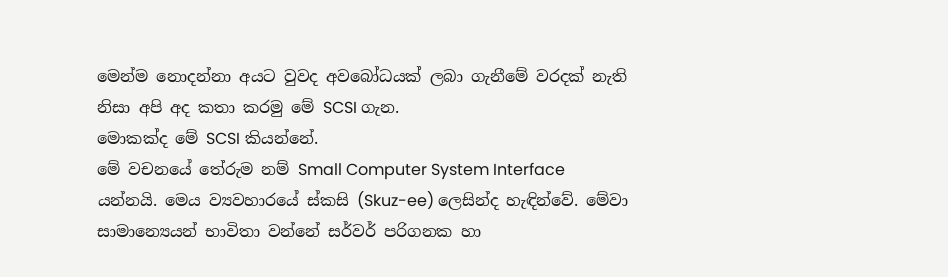මෙන්ම නොදන්නා අයට වුවද අවබෝධයක් ලබා ගැනීමේ වරදක් නැති නිසා අපි අද කතා කරමු මේ SCSI ගැන.
මොකක්ද මේ SCSI කියන්නේ.
මේ වචනයේ තේරුම නම් Small Computer System Interface යන්නයි. මෙය ව්‍යවහාරයේ ස්කසි (Skuz-ee) ලෙසින්ද හැඳින්වේ. මේවා සාමාන්‍යෙයන් භාවිතා වන්නේ සර්වර් පරිගනක හා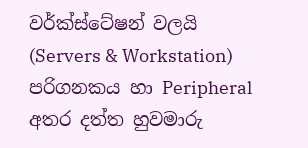වර්ක්ස්ටේෂන් වලයි (Servers & Workstation) පරිගනකය හා Peripheral අතර දත්ත හුවමාරු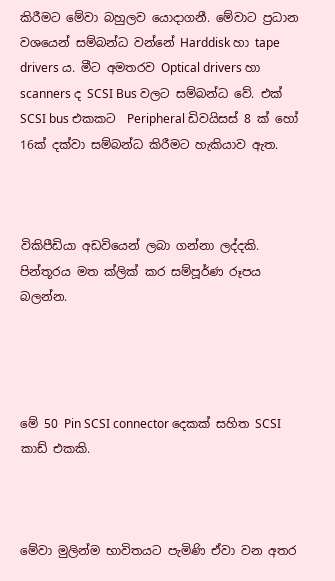කිරීමට මේවා බහුලව යොදාගනී. මේවාට ප්‍රධාන වශයෙන් සම්බන්ධ වන්නේ Harddisk හා tape drivers ය. මීට අමතරව Optical drivers හා scanners ද SCSI Bus වලට සම්බන්ධ වේ. එක් SCSI bus එකකට  Peripheral ඩිවයිසස් 8 ක් හෝ 16ක් දක්වා සම්බන්ධ කිරීමට හැකියාව ඇත.



විකිපීඩියා අඩවියෙන් ලබා ගන්නා ලද්දකි. පින්තූරය මත ක්ලික් කර සම්පූර්ණ රූපය බලන්න.




මේ 50 Pin SCSI connector දෙකක් සහිත SCSI කාඩ් එකකි.



මේවා මුලින්ම භාවිතයට පැමිණි ඒවා වන අතර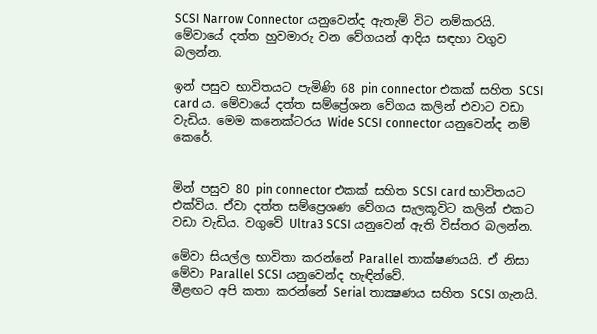SCSI Narrow Connector යනුවෙන්ද ඇතැම් විට නම්කරයි. මේවායේ දත්ත හුවමාරු වන වේගයන් ආදිය සඳහා වගුව බලන්න.

ඉන් පසුව භාවිතයට පැමිණි 68 pin connector එකක් සහිත SCSI card ය. මේවායේ දත්ත සම්ප්‍රේශන වේගය කලින් එවාට වඩා වැඩිය. මෙම කනෙක්ටරය Wide SCSI connector යනුවෙන්ද නම් කෙරේ.


මින් පසුව 80 pin connector එකක් සහිත SCSI card භාවිතයට එක්විය. ඒවා දත්ත සම්ප්‍රෙශණ වේගය සැලකූවිට කලින් එකට වඩා වැඩිය. වගුවේ Ultra3 SCSI යනුවෙන් ඇති විස්තර බලන්න.

මේවා සියල්ල භාවිතා කරන්නේ Parallel තාක්ෂණයයි. ඒ නිසා මේවා Parallel SCSI යනුවෙන්ද හැඳින්වේ.
මීළඟට අපි කතා කරන්නේ Serial තාක්‍ෂණය සහිත SCSI ගැනයි.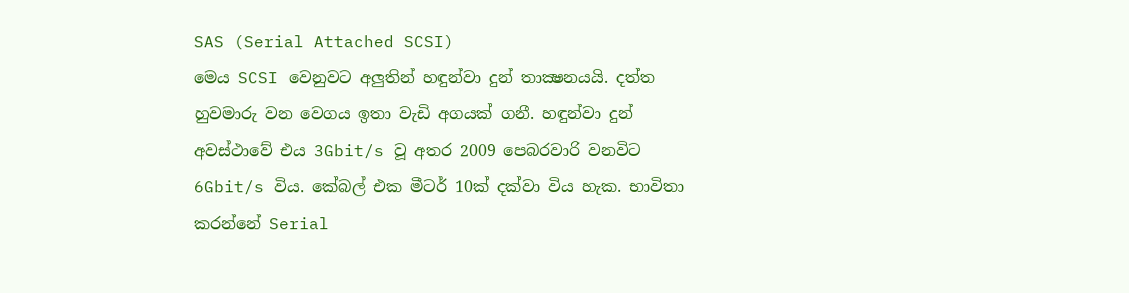SAS (Serial Attached SCSI)
මෙය SCSI වෙනුවට අලුතින් හඳුන්වා දුන් තාක්‍ෂනයයි. දත්ත හුවමාරු වන වෙගය ඉතා වැඩි අගයක් ගනී. හඳුන්වා දුන් අවස්ථාවේ එය 3Gbit/s වූ අතර 2009 පෙබරවාරි වනවිට 6Gbit/s විය. කේබල් එක මීටර් 10ක් දක්වා විය හැක. භාවිතා කරන්නේ Serial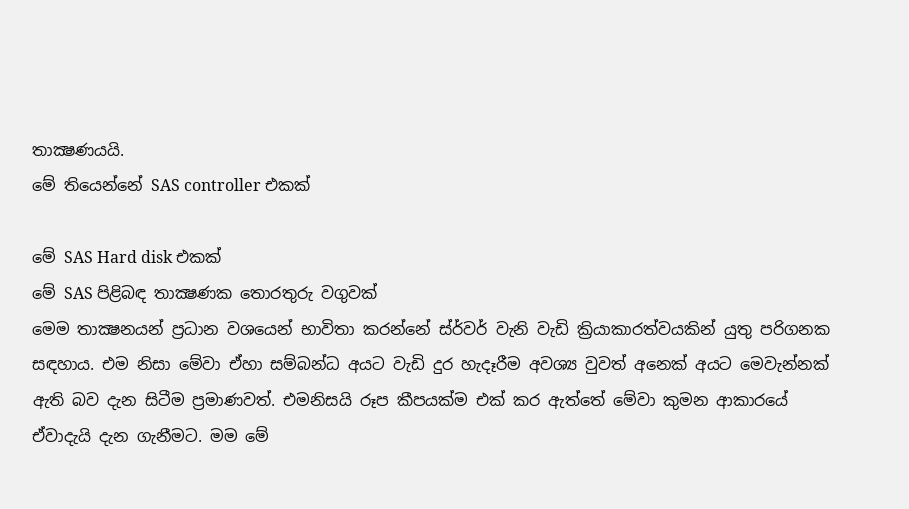තාක්‍ෂණයයි.
මේ තියෙන්නේ SAS controller එකක්

මේ SAS Hard disk එකක්
මේ SAS පිළිබඳ තාක්‍ෂණක තොරතුරු වගුවක්
මෙම තාක්‍ෂනයන් ප්‍රධාන වශයෙන් භාවිතා කරන්නේ ස්ර්වර් වැනි වැඩි ක්‍රියාකාරත්වයකින් යුතු පරිගනක සඳහාය. එම නිසා මේවා ඒහා සම්බන්ධ අයට වැඩි දුර හැදෑරීම අවශ්‍ය වුවත් අනෙක් අයට මෙවැන්නක් ඇති බව දැන සිටීම ප්‍රමාණවත්. එමනිසයි රූප කීපයක්ම එක් කර ඇත්තේ මේවා කුමන ආකාරයේ ඒවාදැයි දැන ගැනීමට. මම මේ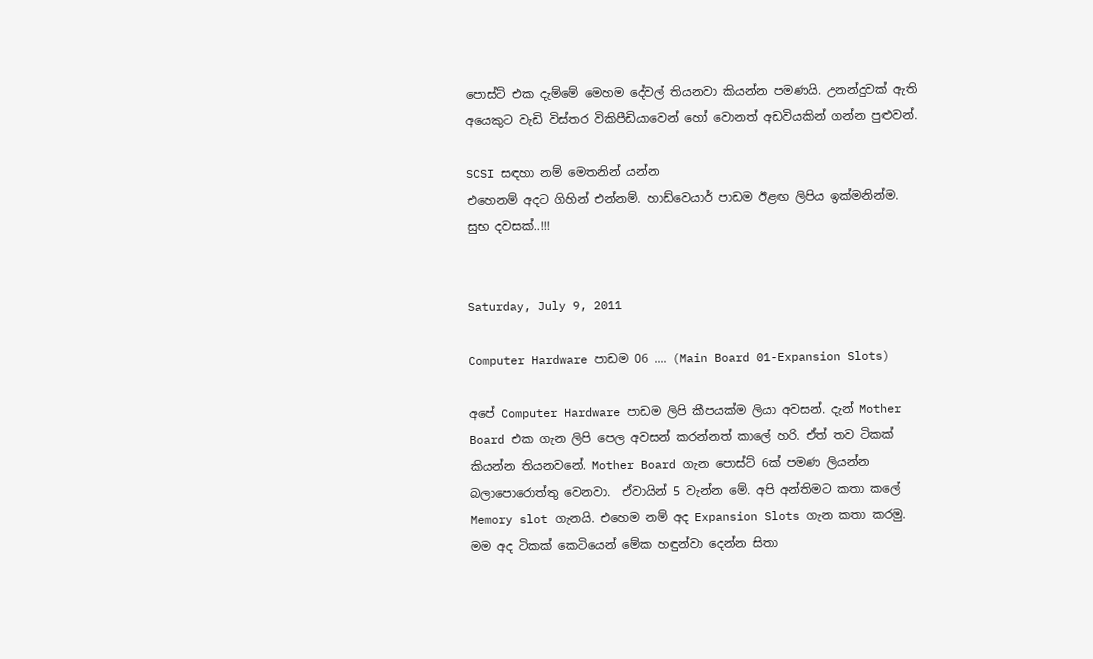පොස්ට් එක දැම්මේ මෙහම දේවල් තියනවා කියන්න පමණයි. උනන්දුවක් ඇති අයෙකුට වැඩි විස්තර විකිපීඩියාවෙන් හෝ වොනත් අඩවියකින් ගන්න පුළුවන්.

SCSI සඳහා නම් මෙතනින් යන්න
එහෙනම් අදට ගිහින් එන්නම්. හාඩ්වෙයාර් පාඩම ඊළඟ ලිපිය ඉක්මනින්ම.
සුභ දවසක්..!!!


Saturday, July 9, 2011

Computer Hardware පාඩම 06 .... (Main Board 01-Expansion Slots)

අපේ Computer Hardware පාඩම ලිපි කීපයක්ම ලියා අවසන්. දැන් Mother Board එක ගැන ලිපි පෙල අවසන් කරන්නත් කාලේ හරි. ඒත් තව ටිකක් කියන්න තියනවනේ. Mother Board ගැන පොස්ට් 6ක් පමණ ලියන්න බලාපොරොත්තු වෙනවා.  ඒවායින් 5 වැන්න මේ. අපි අන්තිමට කතා කලේ Memory slot ගැනයි. එහෙම නම් අද Expansion Slots ගැන කතා කරමු.
මම අද ටිකක් කෙටියෙන් මේක හඳුන්වා දෙන්න සිතා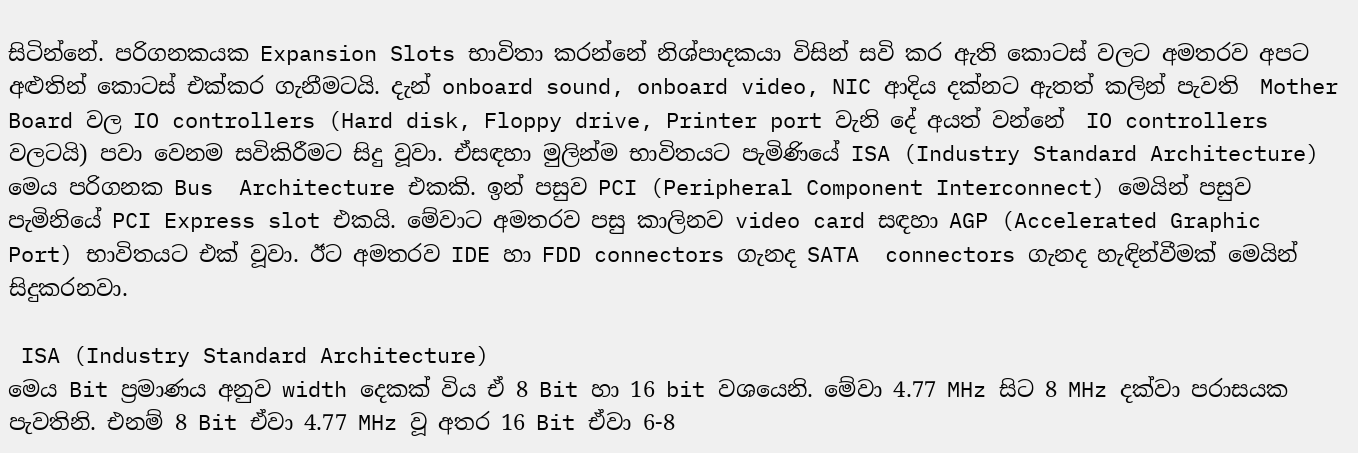සිටින්නේ. පරිගනකයක Expansion Slots භාවිතා කරන්නේ නිශ්පාදකයා විසින් සවි කර ඇති කොටස් වලට අමතරව අපට අළුතින් කොටස් එක්කර ගැනීමටයි. දැන් onboard sound, onboard video, NIC ආදිය දක්නට ඇතත් කලින් පැවති  Mother Board වල IO controllers (Hard disk, Floppy drive, Printer port වැනි දේ අයත් වන්නේ  IO controllers වලටයි) පවා වෙනම සවිකිරීමට සිදු වූවා. ඒසඳහා මුලින්ම භාවිතයට පැමිණියේ ISA (Industry Standard Architecture) මෙය පරිගනක Bus  Architecture එකකි. ඉන් පසුව PCI (Peripheral Component Interconnect) මෙයින් පසුව පැමිනියේ PCI Express slot එකයි. මේවාට අමතරව පසු කාලිනව video card සඳහා AGP (Accelerated Graphic Port) භාවිතයට එක් වූවා. ඊට අමතරව IDE හා FDD connectors ගැනද SATA  connectors ගැනද හැඳින්වීමක් මෙයින් සිදුකරනවා.

 ISA (Industry Standard Architecture)
මෙය Bit ප්‍රමාණය අනුව width දෙකක් විය ඒ 8 Bit හා 16 bit වශයෙනි. මේවා 4.77 MHz සිට 8 MHz දක්වා පරාසයක පැවතිනි. එනම් 8 Bit ඒවා 4.77 MHz වූ අතර 16 Bit ඒවා 6-8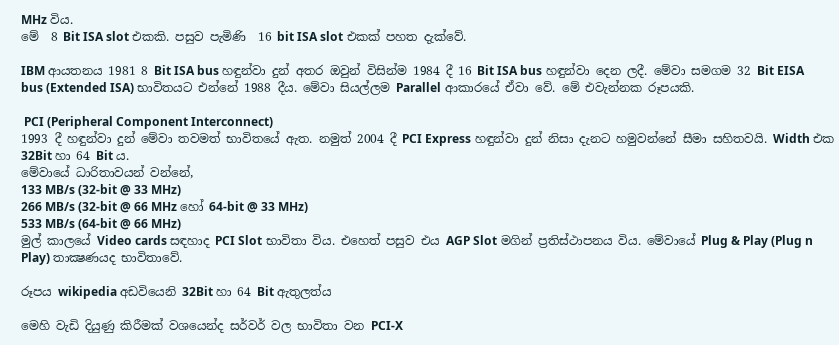MHz විය.
මේ  8 Bit ISA slot එකකි. පසුව පැමිණි  16 bit ISA slot එකක් පහත දැක්වේ.

IBM ආයතනය 1981 8 Bit ISA bus හඳුන්වා දුන් අතර ඔවුන් විසින්ම 1984 දී 16 Bit ISA bus හඳුන්වා දෙන ලදී. මේවා සමගම 32 Bit EISA bus (Extended ISA) භාවිතයට එන්නේ 1988 දීය. මේවා සියල්ලම Parallel ආකාරයේ ඒවා වේ. මේ එවැන්නක රූපයකි.

 PCI (Peripheral Component Interconnect)
1993 දී හඳුන්වා දුන් මේවා තවමත් භාවිතයේ ඇත. නමුත් 2004 දී PCI Express හඳුන්වා දුන් නිසා දැනට හමුවන්නේ සීමා සහිතවයි. Width එක 32Bit හා 64 Bit ය.
මේවායේ ධාරිතාවයන් වන්නේ,
133 MB/s (32-bit @ 33 MHz)
266 MB/s (32-bit @ 66 MHz හෝ 64-bit @ 33 MHz)
533 MB/s (64-bit @ 66 MHz)
මුල් කාලයේ Video cards සඳහාද PCI Slot භාවිතා විය. එහෙත් පසුව එය AGP Slot මගින් ප්‍රතිස්ථාපනය විය. මේවායේ Plug & Play (Plug n Play) තාක්‍ෂණයද භාවිතාවේ.

රූපය wikipedia අඩවියෙනි 32Bit හා 64 Bit ඇතුලත්ය

මෙහි වැඩි දියුණු කිරීමක් වශයෙන්ද සර්වර් වල භාවිතා වන PCI-X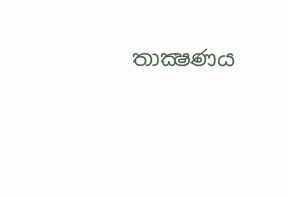තාක්‍ෂණය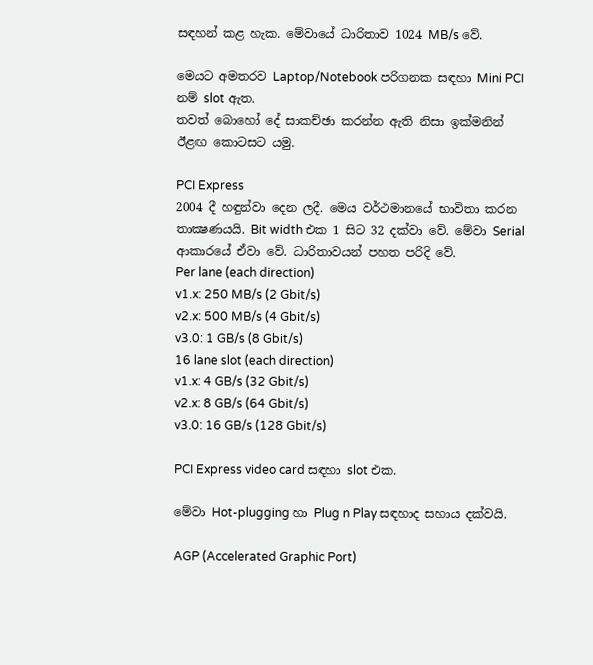සඳහන් කළ හැක. මේවායේ ධාරිතාව 1024 MB/s වේ.

මෙයට අමතරව Laptop/Notebook පරිගනක සඳහා Mini PCI නම් slot ඇත.
තවත් බොහෝ දේ සාකච්ඡා කරන්න ඇති නිසා ඉක්මනින් ඊළඟ කොටසට යමු.

PCI Express
2004 දී හඳුන්වා දෙන ලදී. මෙය වර්ථමානයේ භාවිතා කරන තාක්‍ෂණයයි. Bit width එක 1 සිට 32 දක්වා වේ. මේවා Serial ආකාරයේ ඒවා වේ. ධාරිතාවයන් පහත පරිදි වේ.
Per lane (each direction)
v1.x: 250 MB/s (2 Gbit/s)
v2.x: 500 MB/s (4 Gbit/s)
v3.0: 1 GB/s (8 Gbit/s)
16 lane slot (each direction)
v1.x: 4 GB/s (32 Gbit/s)
v2.x: 8 GB/s (64 Gbit/s)
v3.0: 16 GB/s (128 Gbit/s)

PCI Express video card සඳහා slot එක.

මේවා Hot-plugging හා Plug n Play සඳහාද සහාය දක්වයි.

AGP (Accelerated Graphic Port)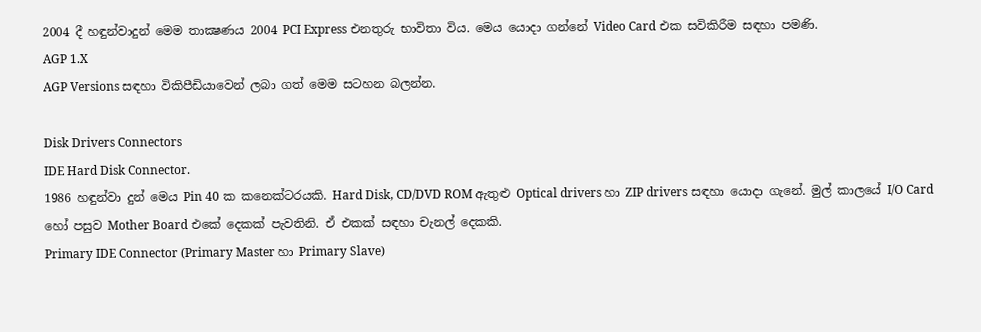2004 දී හඳුන්වාදුන් මෙම තාක්‍ෂණය 2004 PCI Express එනතුරු භාවිතා විය. මෙය යොදා ගන්නේ Video Card එක සවිකිරීම සඳහා පමණි.
AGP 1.X
AGP Versions සඳහා විකිපීඩියාවෙන් ලබා ගත් මෙම සටහන බලන්න.

Disk Drivers Connectors
IDE Hard Disk Connector.
1986 හඳුන්වා දුන් මෙය Pin 40 ක කනෙක්ටරයකි. Hard Disk, CD/DVD ROM ඇතුළු Optical drivers හා ZIP drivers සඳහා යොදා ගැනේ. මුල් කාලයේ I/O Card හෝ පසුව Mother Board එකේ දෙකක් පැවතිනි. ඒ එකක් සඳහා චැනල් දෙකකි.
Primary IDE Connector (Primary Master හා Primary Slave)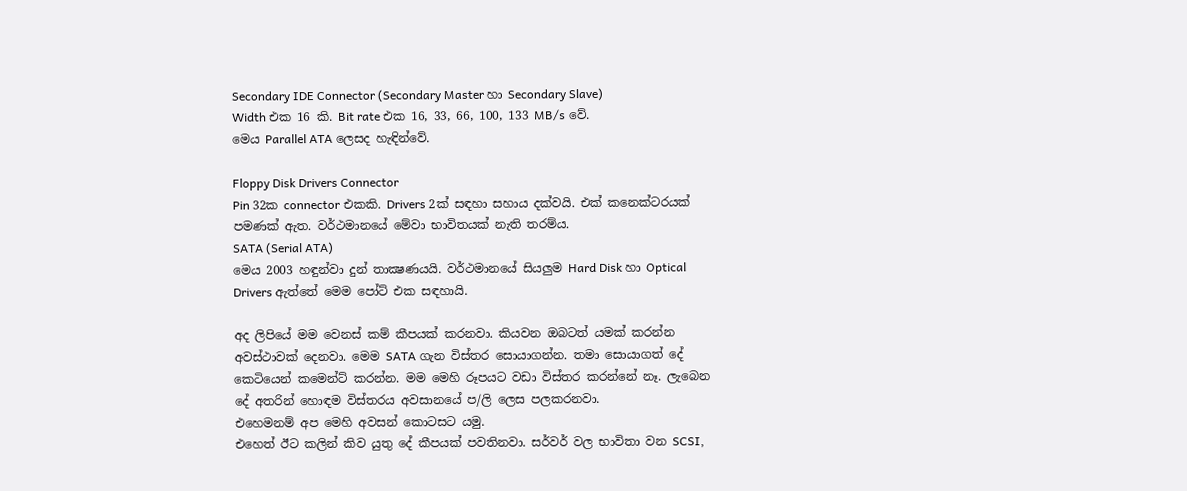Secondary IDE Connector (Secondary Master හා Secondary Slave)
Width එක 16 කි. Bit rate එක 16, 33, 66, 100, 133 MB/s වේ.
මෙය Parallel ATA ලෙසද හැඳින්වේ.

Floppy Disk Drivers Connector
Pin 32ක connector එකකි. Drivers 2ක් සඳහා සහාය දක්වයි. එක් කනෙක්ටරයක් පමණක් ඇත. වර්ථමානයේ මේවා භාවිතයක් නැති තරම්ය.
SATA (Serial ATA)
මෙය 2003 හඳුන්වා දුන් තාක්‍ෂණයයි. වර්ථමානයේ සියලුම Hard Disk හා Optical Drivers ඇත්තේ මෙම පෝට් එක සඳහායි.

අද ලිපියේ මම වෙනස් කම් කීපයක් කරනවා. කියවන ඔබටත් යමක් කරන්න අවස්ථාවක් දෙනවා. මෙම SATA ගැන විස්තර සොයාගන්න. තමා සොයාගත් දේ කෙටියෙන් කමෙන්ට් කරන්න. මම මෙහි රූපයට වඩා විස්තර කරන්නේ නෑ. ලැබෙන දේ අතරින් හොඳම විස්තරය අවසානයේ ප/ලි ලෙස පලකරනවා.
එහෙමනම් අප මෙහි අවසන් කොටසට යමු.
එහෙත් ඊට කලින් කිව යුතු දේ කීපයක් පවතිනවා. සර්වර් වල භාවිතා වන SCSI,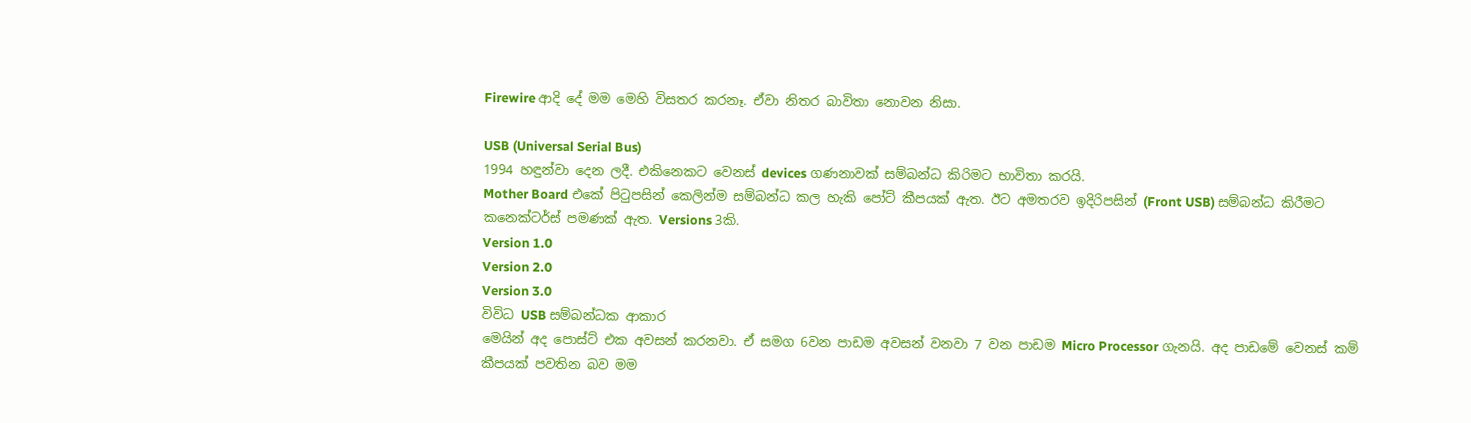Firewire ආදි දේ මම මෙහි විසතර කරනෑ. ඒවා නිතර බාවිතා නොවන නිසා.

USB (Universal Serial Bus)
1994 හඳුන්වා දෙන ලදී. එකිනෙකට වෙනස් devices ගණනාවක් සම්බන්ධ කිරිමට භාවිතා කරයි.
Mother Board එකේ පිටුපසින් කෙලින්ම සම්බන්ධ කල හැකි පෝට් කීපයක් ඇත. ඊට අමතරව ඉදිරිපසින් (Front USB) සම්බන්ධ කිරීමට කනෙක්ටර්ස් පමණක් ඇත. Versions 3කි.
Version 1.0
Version 2.0
Version 3.0
විවිධ USB සම්බන්ධක ආකාර
මෙයින් අද පොස්ට් එක අවසන් කරනවා. ඒ සමග 6වන පාඩම අවසන් වනවා 7 වන පාඩම Micro Processor ගැනයි. අද පාඩමේ වෙනස් කම් කීපයක් පවතින බව මම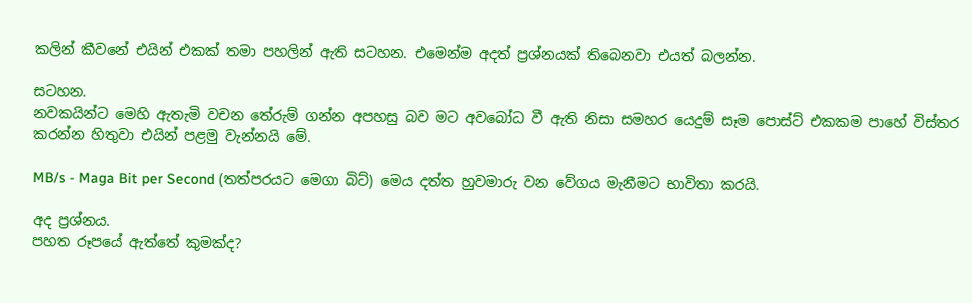කලින් කීවනේ එයින් එකක් තමා පහලින් ඇති සටහන. එමෙන්ම අදත් ප්‍රශ්නයක් තිබෙනවා එයත් බලන්න.

සටහන.
නවකයින්ට මෙහි ඇතැමි වචන තේරුම් ගන්න අපහසු බව මට අවබෝධ වී ඇති නිසා සමහර යෙදුම් සෑම පොස්ට් එකකම පාහේ විස්තර කරන්න හිතුවා එයින් පළමු වැන්නයි මේ.

MB/s - Maga Bit per Second (තත්පරයට මෙගා බිට්) මෙය දත්ත හුවමාරු වන වේගය මැනීමට භාවිතා කරයි.

අද ප්‍රශ්නය.
පහත රූපයේ ඇත්තේ කුමක්ද?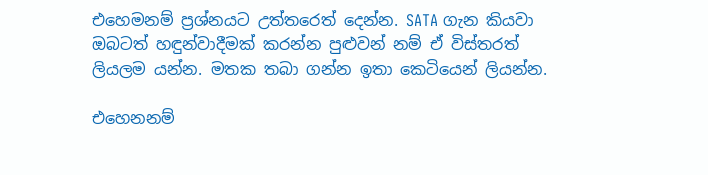එහෙමනම් ප්‍රශ්නයට උත්තරෙත් දෙන්න. SATA ගැන කියවා ඔබටත් හඳුන්වාදීමක් කරන්න පුළුවන් නම් ඒ විස්තරත් ලියලම යන්න. මතක තබා ගන්න ඉතා කෙටියෙන් ලියන්න.

එහෙනනම්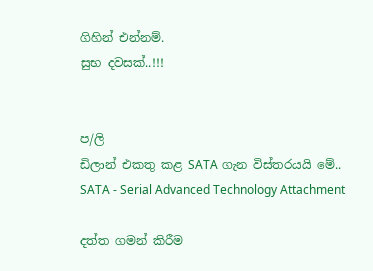ගිහින් එන්නම්.
සුභ දවසක්..!!!


ප/ලි
ඩිලාන් එකතු කළ SATA ගැන විස්තරයයි මේ..
SATA - Serial Advanced Technology Attachment

දත්ත ගමන් කිරීම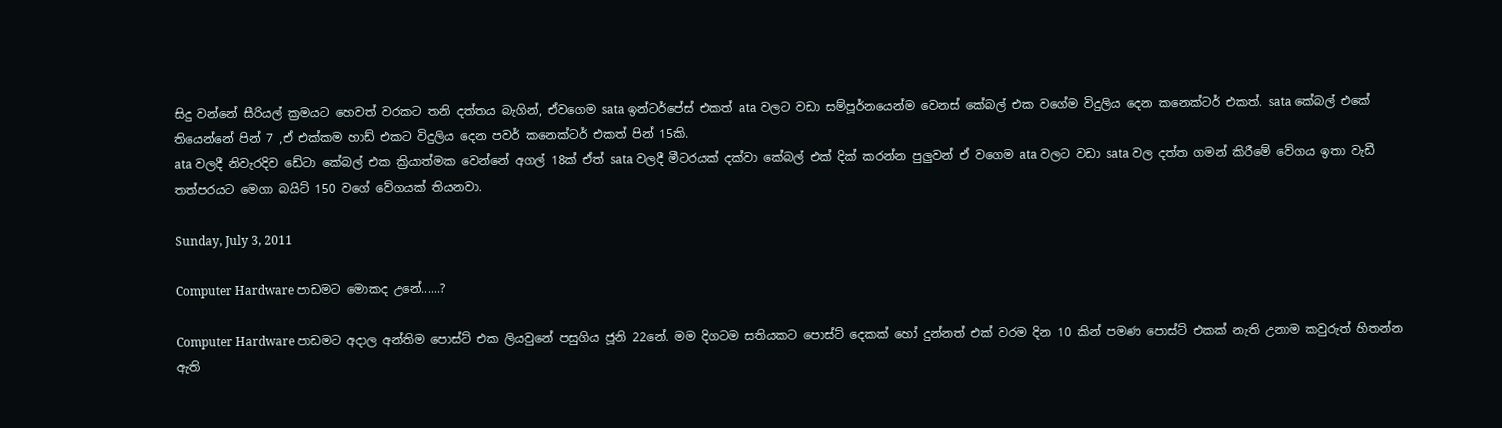සිදු වන්නේ සීරියල් ක්‍රමයට හෙවත් වරකට තනි දත්තය බැගින්, ඒවගෙම sata ඉන්ටර්පේස් එකත් ata වලට වඩා සම්පූර්නයෙන්ම වෙනස් කේබල් එක වගේම විදුලිය දෙන කනෙක්ටර් එකත්. sata කේබල් එකේ තියෙන්නේ පින් 7 ,ඒ එක්කම හාඩ් එකට විදුලිය දෙන පවර් කනෙක්ටර් එකත් පින් 15කි.
ata වලදී නිවැරදිව ඩේටා කේබල් එක ක්‍රියාත්මක වෙන්නේ අගල් 18ක් ඒත් sata වලදී මීටරයක් දක්වා කේබල් එක් දික් කරන්න පුලුවන් ඒ වගෙම ata වලට වඩා sata වල දත්ත ගමන් කිරීමේ වේගය ඉතා වැඩී තත්පරයට මෙගා බයිට් 150 වගේ වේගයක් තියනවා.

Sunday, July 3, 2011

Computer Hardware පාඩමට මොකද උනේ......?

Computer Hardware පාඩමට අදාල අන්තිම පොස්ට් එක ලියවුනේ පසුගිය ජූනි 22නේ. මම දිගටම සතියකට පොස්ට් දෙකක් හෝ දුන්නත් එක් වරම දින 10 කින් පමණ පොස්ට් එකක් නැති උනාම කවුරුත් හිතන්න ඇති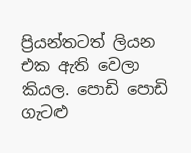ප්‍රියන්තටත් ලියන එක ඇති වෙලා කියල. පොඩි පොඩි ගැටළු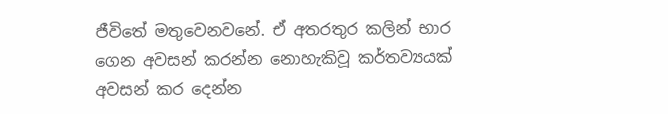ජීවිතේ මතුවෙනවනේ. ඒ අතරතුර කලින් භාර ගෙන අවසන් කරන්න නොහැකිවූ කර්තව්‍යයක් අවසන් කර දෙන්න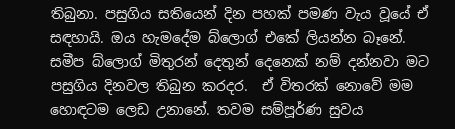තිබුනා. පසුගිය සතියෙන් දින පහක් පමණ වැය වූයේ ඒ සඳහායි. ඔය හැමදේම බ්ලොග් එකේ ලියන්න බෑනේ. සමීප බ්ලොග් මිතුරන් දෙතුන් දෙනෙක් නම් දන්නවා මට පසුගිය දිනවල තිබුන කරදර.  ඒ විතරක් නොවේ මම හොඳටම ලෙඩ උනානේ. තවම සම්පූර්ණ සුවය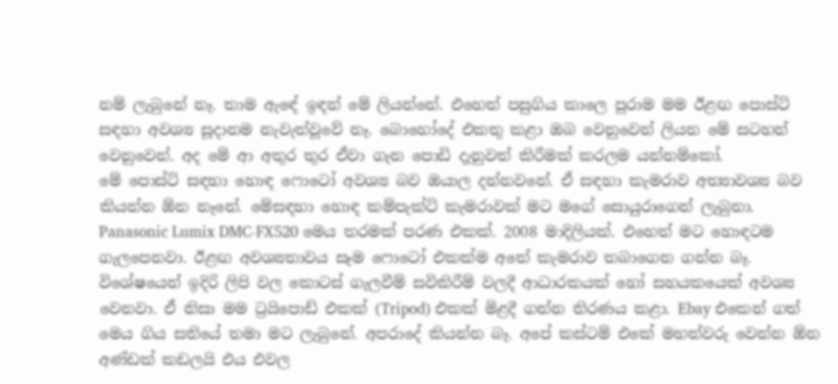නම් ලැබුනේ නෑ. තාම ඇඳේ ඉඳන් මේ ලියන්නේ. එහෙත් පසුගිය කාලෙ පුරාම මම ඊළඟ පොස්ට් සඳහා අවශ්‍ය සූදානම නැවැත්වූවේ නෑ. බොහෝදේ එකතු කළා ඔබ වෙනුවෙන් ලියන මේ සටහන් වෙනුවෙන්. අද මේ ආ අතුර තුර ඒවා ගැන පොඩි දැනුවත් කිරීමක් කරලම යන්නම්කෝ.
මේ පොස්ට් සඳහා හොඳ ෆොටෝ අවශ්‍ය බව ඔයාල දන්නවනේ. ඒ සඳහා කැමරාව අත්‍යාවශ්‍ය බව කියන්න ඕන නෑනේ. මේසඳහා හොඳ කම්පැක්ට් කැමරාවක් මට මගේ සොයුරාගෙන් ලැබුනා. Panasonic Lumix DMC-FX520 මෙය තරමක් පරණ එකක්. 2008 මාදිලියක්. එහෙත් මට හොඳටම ගැලපෙනවා. ඊළඟ අවශ්‍යතාවය සෑම ෆොටෝ එකක්ම අතේ කැමරාව තබාගෙන ගන්න බෑ. විශේෂයෙන් ඉදිරි ලිපි වල කොටස් ගැලවීම් සවිකිරීම් වලදී ආධාරකයක් හෝ සහයකයෙක් අවශ්‍ය වෙනවා. ඒ නිසා මම ට්‍රයිපොඩ් එකක් (Tripod) එකක් මිළදී ගන්න තිරණය කළා. Ebay එකෙන් ගත් මෙය ගිය සතියේ තමා මට ලැබුනේ. අපරාදේ කියන්න බෑ. අපේ කස්ටම් එකේ මහත්වරු වෙන්න ඕන අණ්ඩක් කඩලයි එය එවල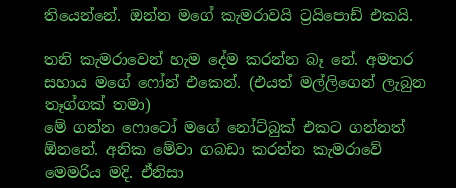තියෙන්නේ. ඔන්න මගේ කැමරාවයි ට්‍රයිපොඩ් එකයි.

තනි කැමරාවෙන් හැම දේම කරන්න බෑ නේ. අමතර සහාය මගේ ෆෝන් එකෙන්. (එයත් මල්ලිගෙන් ලැබුන තෑග්ගක් තමා)
මේ ගන්න ෆොටෝ මගේ නෝට්බුක් එකට ගන්නත් ඕනනේ. අනික මේවා ගබඩා කරන්න කැමරාවේ මෙමරිය මදි. ඒනිසා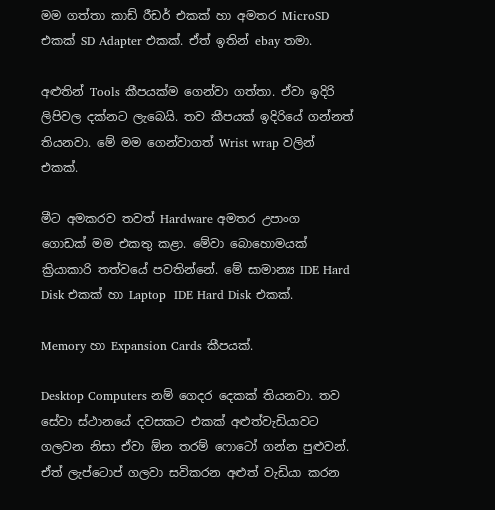මම ගත්තා කාඩ් රීඩර් එකක් හා අමතර MicroSD එකක් SD Adapter එකක්. ඒත් ඉතින් ebay තමා.

අළුතින් Tools කීපයක්ම ගෙන්වා ගත්තා. ඒවා ඉදිරි ලිපිවල දක්නට ලැබෙයි. තව කීපයක් ඉදිරියේ ගන්නත් තියනවා. මේ මම ගෙන්වාගත් Wrist wrap වලින් එකක්.

මීට අමකරව තවත් Hardware අමතර උපාංග  ගොඩක් මම එකතු කළා. මේවා බොහොමයක් ක්‍රියාකාරි තත්වයේ පවතින්නේ. මේ සාමාන්‍ය IDE Hard Disk එකක් හා Laptop  IDE Hard Disk එකක්.

Memory හා Expansion Cards කීපයක්.

Desktop Computers නම් ගෙදර දෙකක් තියනවා. තව සේවා ස්ථානයේ දවසකට එකක් අළුත්වැඩියාවට ගලවන නිසා ඒවා ඕන තරම් ෆොටෝ ගන්න පුළුවන්. ඒත් ලැප්ටොප් ගලවා සවිකරන අළුත් වැඩියා කරන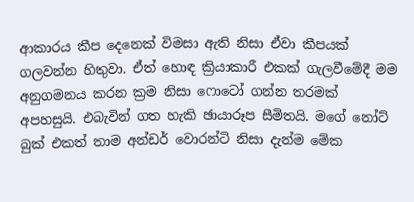ආකාරය කීප දෙනෙක් විමසා ඇති නිසා ඒවා කීපයක් ගලවන්න හිතුවා. ඒත් හොඳ ක්‍රියාකාරී එකක් ගැලවීමේදී මම අනුගමනය කරන ක්‍රම නිසා ෆොටෝ ගන්න තරමක් අපහසුයි. එබැවින් ගත හැකි ඡායාරූප සීමිතයි. මගේ නෝට් බුක් එකත් තාම අන්ඩර් වොරන්ටි නිසා දැන්ම මේක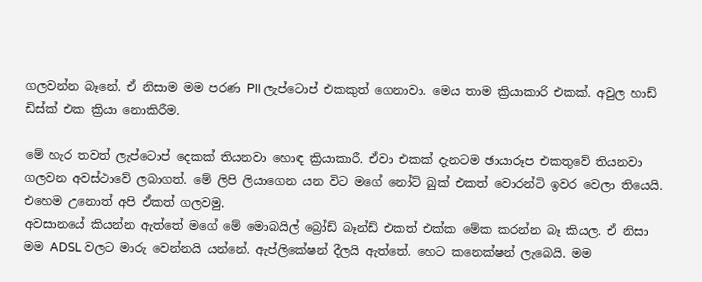ගලවන්න බෑනේ. ඒ නිසාම මම පරණ PII ලැප්ටොප් එකකුත් ගෙනාවා. මෙය තාම ක්‍රියාකාරි එකක්. අවුල හාඩ් ඩිස්ක් එක ක්‍රියා නොකිරීම.

මේ හැර තවත් ලැප්ටොප් දෙකක් තියනවා හොඳ ක්‍රියාකාරී. ඒවා එකක් දැනටම ඡායාරූප එකතුවේ තියනවා ගලවන අවස්ථාවේ ලබාගත්. මේ ලිපි ලියාගෙන යන විට මගේ නෝට් බුක් එකත් වොරන්ටි ඉවර වෙලා තියෙයි. එහෙම උනොත් අපි ඒකත් ගලවමු.
අවසානයේ කියන්න ඇත්තේ මගේ මේ මොබයිල් බ්‍රෝඩ් බෑන්ඩ් එකත් එක්ක මේක කරන්න බෑ කියල. ඒ නිසා මම ADSL වලට මාරු වෙන්නයි යන්නේ. ඇප්ලිකේෂන් දීලයි ඇත්තේ. හෙට කනෙක්ෂන් ලැබෙයි. මම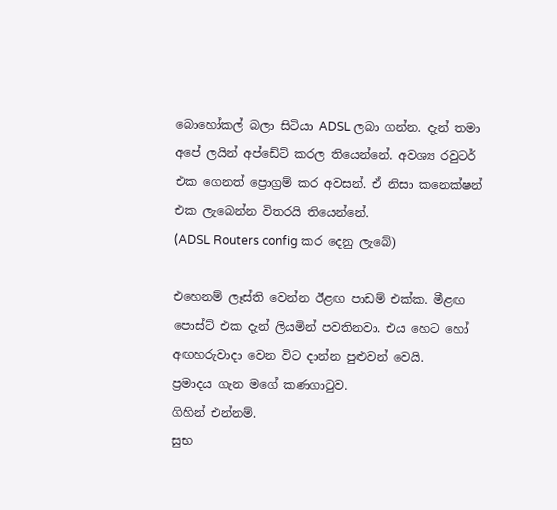බොහෝකල් බලා සිටියා ADSL ලබා ගන්න. දැන් තමා අපේ ලයින් අප්ඩේට් කරල තියෙන්නේ. අවශ්‍ය රවුටර් එක ගෙනත් ප්‍රොග්‍රම් කර අවසන්. ඒ නිසා කනෙක්ෂන් එක ලැබෙන්න විතරයි තියෙන්නේ.
(ADSL Routers config කර දෙනු ලැබේ)

එහෙනම් ලෑස්ති වෙන්න ඊළඟ පාඩම් එක්ක. මීළඟ පොස්ට් එක දැන් ලියමින් පවතිනවා. එය හෙට හෝ අඟහරුවාදා වෙන විට දාන්න පුළුවන් වෙයි.
ප්‍රමාදය ගැන මගේ කණගාටුව.
ගිහින් එන්නම්.
සුභ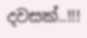දවසක්..!!!